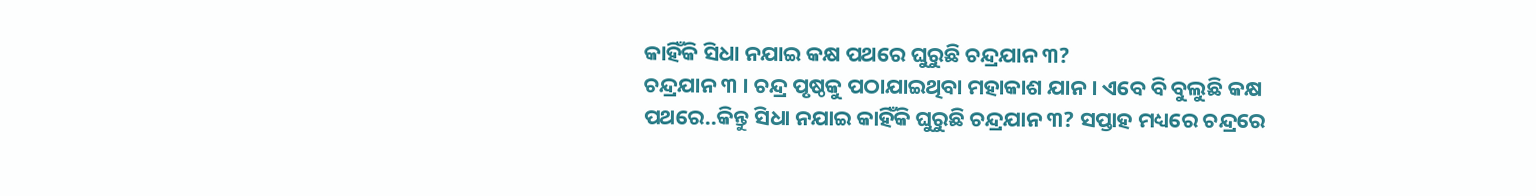କାହିଁକି ସିଧା ନଯାଇ କକ୍ଷ ପଥରେ ଘୁରୁଛି ଚନ୍ଦ୍ରଯାନ ୩?
ଚନ୍ଦ୍ରଯାନ ୩ । ଚନ୍ଦ୍ର ପୃଷ୍ଠକୁ ପଠାଯାଇଥିବା ମହାକାଶ ଯାନ। ଏବେ ବି ବୁଲୁଛି କକ୍ଷ ପଥରେ..କିନ୍ତୁ ସିଧା ନଯାଇ କାହିଁକି ଘୁରୁଛି ଚନ୍ଦ୍ରଯାନ ୩? ସପ୍ତାହ ମଧ୍ୟରେ ଚନ୍ଦ୍ରରେ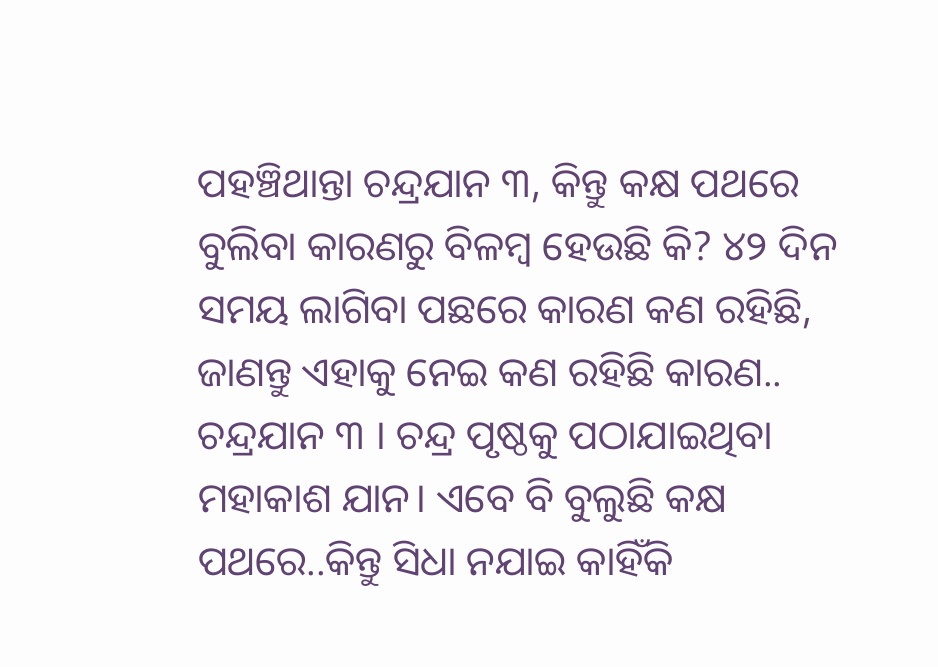ପହଞ୍ଚିଥାନ୍ତା ଚନ୍ଦ୍ରଯାନ ୩, କିନ୍ତୁ କକ୍ଷ ପଥରେ ବୁଲିବା କାରଣରୁ ବିଳମ୍ବ ହେଉଛି କି? ୪୨ ଦିନ ସମୟ ଲାଗିବା ପଛରେ କାରଣ କଣ ରହିଛି, ଜାଣନ୍ତୁ ଏହାକୁ ନେଇ କଣ ରହିଛି କାରଣ..
ଚନ୍ଦ୍ରଯାନ ୩ । ଚନ୍ଦ୍ର ପୃଷ୍ଠକୁ ପଠାଯାଇଥିବା ମହାକାଶ ଯାନ। ଏବେ ବି ବୁଲୁଛି କକ୍ଷ ପଥରେ..କିନ୍ତୁ ସିଧା ନଯାଇ କାହିଁକି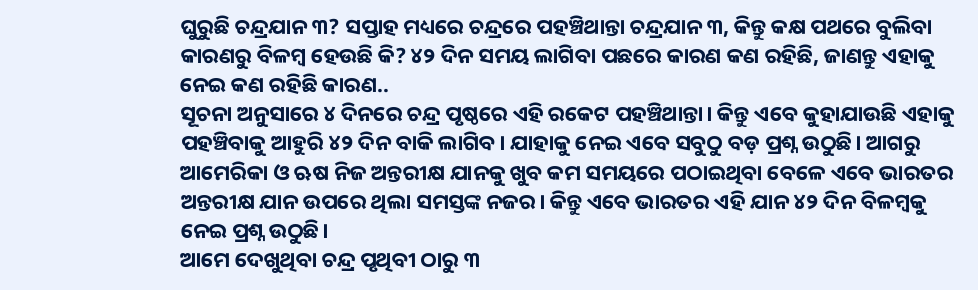ଘୁରୁଛି ଚନ୍ଦ୍ରଯାନ ୩? ସପ୍ତାହ ମଧ୍ୟରେ ଚନ୍ଦ୍ରରେ ପହଞ୍ଚିଥାନ୍ତା ଚନ୍ଦ୍ରଯାନ ୩, କିନ୍ତୁ କକ୍ଷ ପଥରେ ବୁଲିବା କାରଣରୁ ବିଳମ୍ବ ହେଉଛି କି? ୪୨ ଦିନ ସମୟ ଲାଗିବା ପଛରେ କାରଣ କଣ ରହିଛି, ଜାଣନ୍ତୁ ଏହାକୁ ନେଇ କଣ ରହିଛି କାରଣ..
ସୂଚନା ଅନୁସାରେ ୪ ଦିନରେ ଚନ୍ଦ୍ର ପୃଷ୍ଠରେ ଏହି ରକେଟ ପହଞ୍ଚିଥାନ୍ତା। କିନ୍ତୁ ଏବେ କୁହାଯାଉଛି ଏହାକୁ ପହଞ୍ଚିବାକୁ ଆହୁରି ୪୨ ଦିନ ବାକି ଲାଗିବ। ଯାହାକୁ ନେଇ ଏବେ ସବୁଠୁ ବଡ଼ ପ୍ରଶ୍ନ ଉଠୁଛି। ଆଗରୁ ଆମେରିକା ଓ ଋଷ ନିଜ ଅନ୍ତରୀକ୍ଷ ଯାନକୁ ଖୁବ କମ ସମୟରେ ପଠାଇଥିବା ବେଳେ ଏବେ ଭାରତର ଅନ୍ତରୀକ୍ଷ ଯାନ ଉପରେ ଥିଲା ସମସ୍ତଙ୍କ ନଜର। କିନ୍ତୁ ଏବେ ଭାରତର ଏହି ଯାନ ୪୨ ଦିନ ବିଳମ୍ବକୁ ନେଇ ପ୍ରଶ୍ନ ଉଠୁଛି।
ଆମେ ଦେଖୁଥିବା ଚନ୍ଦ୍ର ପୃଥିବୀ ଠାରୁ ୩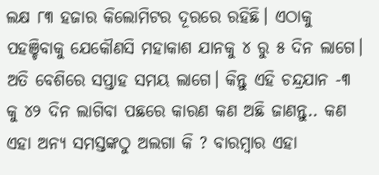ଲକ୍ଷ ୮୩ ହଜାର କିଲୋମିଟର ଦୂରରେ ରହିଛି। ଏଠାକୁ ପହଞ୍ଚିବାକୁ ଯେକୌଣସି ମହାକାଶ ଯାନକୁ ୪ ରୁ ୫ ଦିନ ଲାଗେ। ଅତି ବେଶିରେ ସପ୍ତାହ ସମୟ ଲାଗେ। କିନ୍ତୁ ଏହି ଚନ୍ଦ୍ରଯାନ -୩ କୁ ୪୨ ଦିନ ଲାଗିବା ପଛରେ କାରଣ କଣ ଅଛି ଜାଣନ୍ତୁ.. କଣ ଏହା ଅନ୍ୟ ସମସ୍ତଙ୍କଠୁ ଅଲଗା କି ? ବାରମ୍ବାର ଏହା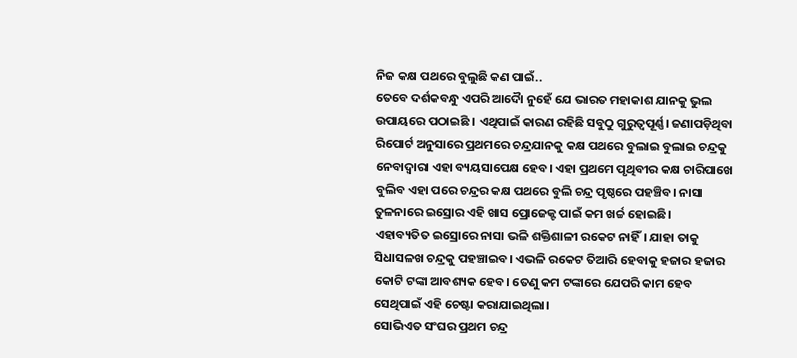ନିଜ କକ୍ଷ ପଥରେ ବୁଲୁଛି କଣ ପାଇଁ..
ତେବେ ଦର୍ଶକବନ୍ଧୁ ଏପରି ଆଦୈା ନୁହେଁ ଯେ ଭାରତ ମହାକାଶ ଯାନକୁ ଭୁଲ ଉପାୟରେ ପଠାଇଛି । ଏଥିପାଇଁ କାରଣ ରହିଛି ସବୁଠୁ ଗୁରୁତ୍ୱପୂର୍ଣ୍ଣ। ଜଣାପଡ଼ିଥିବା ରିପୋର୍ଟ ଅନୁସାରେ ପ୍ରଥମରେ ଚନ୍ଦ୍ରଯାନକୁ କକ୍ଷ ପଥରେ ବୁଲାଇ ବୁଲାଇ ଚନ୍ଦ୍ରକୁ ନେବାଦ୍ୱାରା ଏହା ବ୍ୟୟସାପେକ୍ଷ ହେବ। ଏହା ପ୍ରଥମେ ପୃଥିବୀର କକ୍ଷ ଚାରିପାଖେ ବୁଲିବ ଏହା ପରେ ଚନ୍ଦ୍ରର କକ୍ଷ ପଥରେ ବୁଲି ଚନ୍ଦ୍ର ପୃଷ୍ଠରେ ପହଞ୍ଚିବ। ନାସା ତୁଳନାରେ ଇସ୍ରୋର ଏହି ଖାସ ପ୍ରୋଜେକ୍ଟ ପାଇଁ କମ ଖର୍ଚ୍ଚ ହୋଇଛି।
ଏହାବ୍ୟତିତ ଇସ୍ରୋରେ ନାସା ଭଳି ଶକ୍ତିଶାଳୀ ରକେଟ ନାହିଁ। ଯାହା ତାକୁ ସିଧାସଳଖ ଚନ୍ଦ୍ରକୁ ପହଞ୍ଚାଇବ। ଏଭଳି ରକେଟ ତିଆରି ହେବାକୁ ହଜାର ହଜାର କୋଟି ଟଙ୍କା ଆବଶ୍ୟକ ହେବ। ତେଣୁ କମ ଟଙ୍କାରେ ଯେପରି କାମ ହେବ ସେଥିପାଇଁ ଏହି ଚେଷ୍ଟା କରାଯାଇଥିଲା।
ସୋଭିଏତ ସଂଘର ପ୍ରଥମ ଚନ୍ଦ୍ର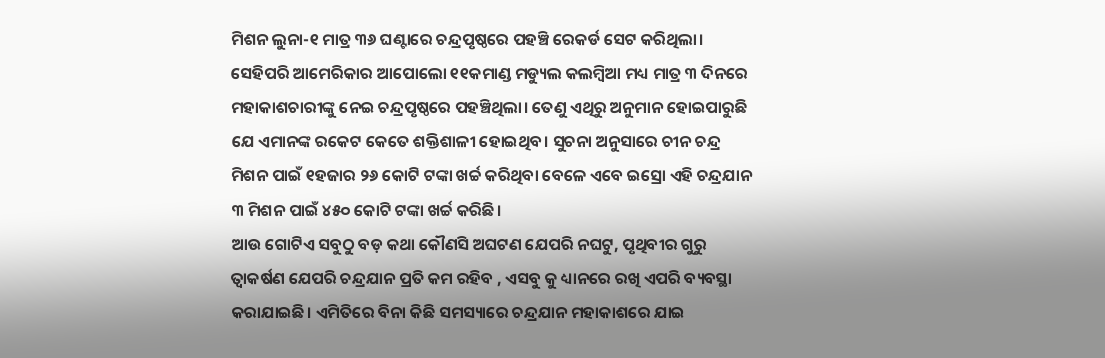ମିଶନ ଲୁନା-୧ ମାତ୍ର ୩୬ ଘଣ୍ଟାରେ ଚନ୍ଦ୍ରପୃଷ୍ଠରେ ପହଞ୍ଚି ରେକର୍ଡ ସେଟ କରିଥିଲା। ସେହିପରି ଆମେରିକାର ଆପୋଲୋ ୧୧କମାଣ୍ଡ ମଡ୍ୟୁଲ କଲମ୍ବିଆ ମଧ୍ୟ ମାତ୍ର ୩ ଦିନରେ ମହାକାଶଚାରୀଙ୍କୁ ନେଇ ଚନ୍ଦ୍ରପୃଷ୍ଠରେ ପହଞ୍ଚିଥିଲା। ତେଣୁ ଏଥିରୁ ଅନୁମାନ ହୋଇପାରୁଛି ଯେ ଏମାନଙ୍କ ରକେଟ କେତେ ଶକ୍ତିଶାଳୀ ହୋଇଥିବ। ସୁଚନା ଅନୁସାରେ ଚୀନ ଚନ୍ଦ୍ର ମିଶନ ପାଇଁ ୧ହଜାର ୨୬ କୋଟି ଟଙ୍କା ଖର୍ଚ୍ଚ କରିଥିବା ବେଳେ ଏବେ ଇସ୍ରୋ ଏହି ଚନ୍ଦ୍ରଯାନ ୩ ମିଶନ ପାଇଁ ୪୫୦ କୋଟି ଟଙ୍କା ଖର୍ଚ୍ଚ କରିଛି।
ଆଉ ଗୋଟିଏ ସବୁଠୁ ବଡ଼ କଥା କୌଣସି ଅଘଟଣ ଯେପରି ନଘଟୁ, ପୃଥିବୀର ଗୁରୁ ତ୍ୱାକର୍ଷଣ ଯେପରି ଚନ୍ଦ୍ରଯାନ ପ୍ରତି କମ ରହିବ , ଏସବୁ କୁ ଧ୍ୟାନରେ ରଖି ଏପରି ବ୍ୟବସ୍ଥା କରାଯାଇଛି। ଏମିତିରେ ବିନା କିଛି ସମସ୍ୟାରେ ଚନ୍ଦ୍ରଯାନ ମହାକାଶରେ ଯାଇ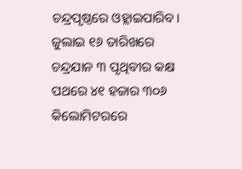ଚନ୍ଦ୍ରପୃଷ୍ଠରେ ଓହ୍ଲାଇପାରିବ। ଜୁଲାଇ ୧୬ ତାରିଖରେ ଚନ୍ଦ୍ରଯାନ ୩ ପୃଥିବୀର କକ୍ଷ ପଥରେ ୪୧ ହଜାର ୩୦୬ କିଲୋମିଟରରେ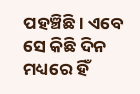ପହଞ୍ଚିଛି। ଏବେ ସେ କିଛି ଦିନ ମଧ୍ୟରେ ହିଁ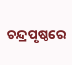ଚନ୍ଦ୍ରପୃଷ୍ଠରେ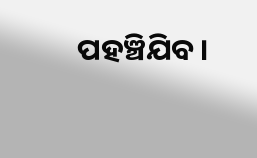ପହଞ୍ଚିଯିବ।